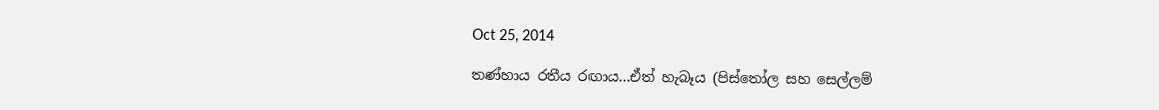Oct 25, 2014

තණ්හාය රතීය රඟාය...ඒත් හැබෑය (පිස්තෝල සහ සෙල්ලම්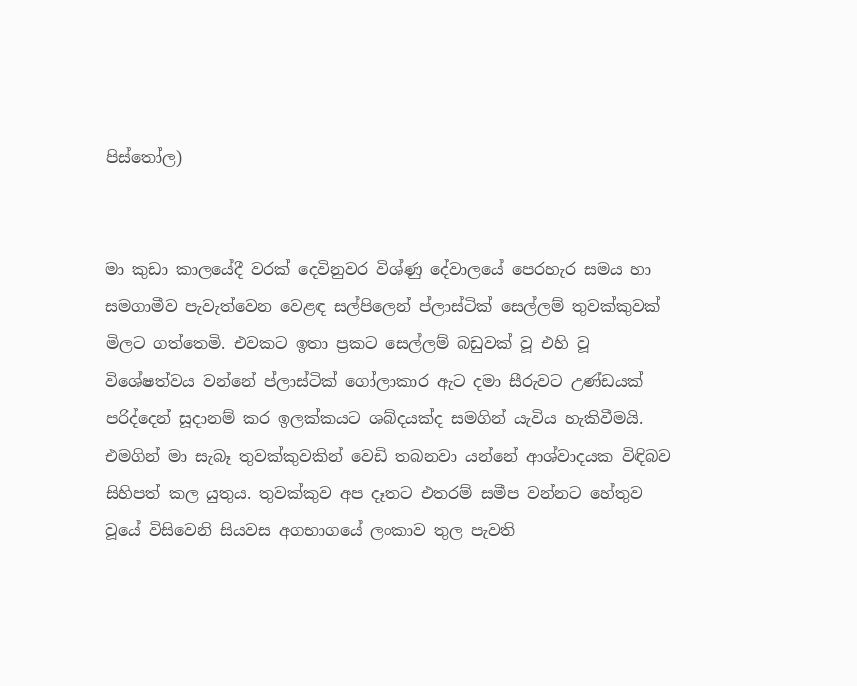පිස්තෝල)


මා කුඩා කාලයේදී වරක් දෙවිනුවර විශ්ණු දේවාලයේ පෙරහැර සමය හා සමගාමීව පැවැත්වෙන වෙළඳ සල්පිලෙන් ප්ලාස්ටික් සෙල්ලම් තුවක්කුවක් මිලට ගත්තෙමි. එවකට ඉතා ප්‍රකට සෙල්ලම් බඩුවක් වූ එහි වූ විශේෂත්වය වන්නේ ප්ලාස්ටික් ගෝලාකාර ඇට දමා සීරුවට උණ්ඩයක් පරිද්දෙන් සූදානම් කර ඉලක්කයට ශබ්දයක්ද සමගින් යැවිය හැකිවීමයි. එමගින් මා සැබෑ තුවක්කුවකින් වෙඩි තබනවා යන්නේ ආශ්වාදයක විඳිබව සිහිපත් කල යුතුය. තුවක්කුව අප දෑතට එතරම් සමීප වන්නට හේතුව වූයේ විසිවෙනි සියවස අගභාගයේ ලංකාව තුල පැවති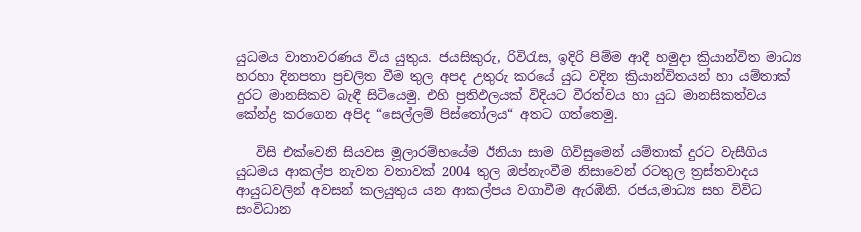යුධමය වාතාවරණය විය යුතුය. ජයසිකුරු, රිවිරැස, ඉදිරි පිම්ම ආදී හමුදා ක්‍රියාන්විත මාධ්‍ය හරහා දිනපතා ප්‍රචලිත වීම තුල අපද උතුරු කරයේ යුධ වදින ක්‍රියාන්විතයන් හා යම්තාක් දුරට මානසිකව බැඳී සිටියෙමු. එහි ප්‍රතිඵලයක් විදියට වීරත්වය හා යුධ මානසිකත්වය කේන්ද්‍ර කරගෙන අපිද “සෙල්ලම් පිස්තෝලය“ අතට ගත්තෙමු.

   විසි එක්වෙනි සියවස මූලාරම්භයේම ඊනියා සාම ගිවිසුමෙන් යම්තාක් දුරට වැසීගිය යුධමය ආකල්ප නැවත වතාවක් 2004 තුල ඔප්නැංවීම නිසාවෙන් රටතුල ත්‍රස්තවාදය ආයුධවලින් අවසන් කලයුතුය යන ආකල්පය වගාවීම ඇරඹිනි. රජය,මාධ්‍ය සහ විවිධ සංවිධාන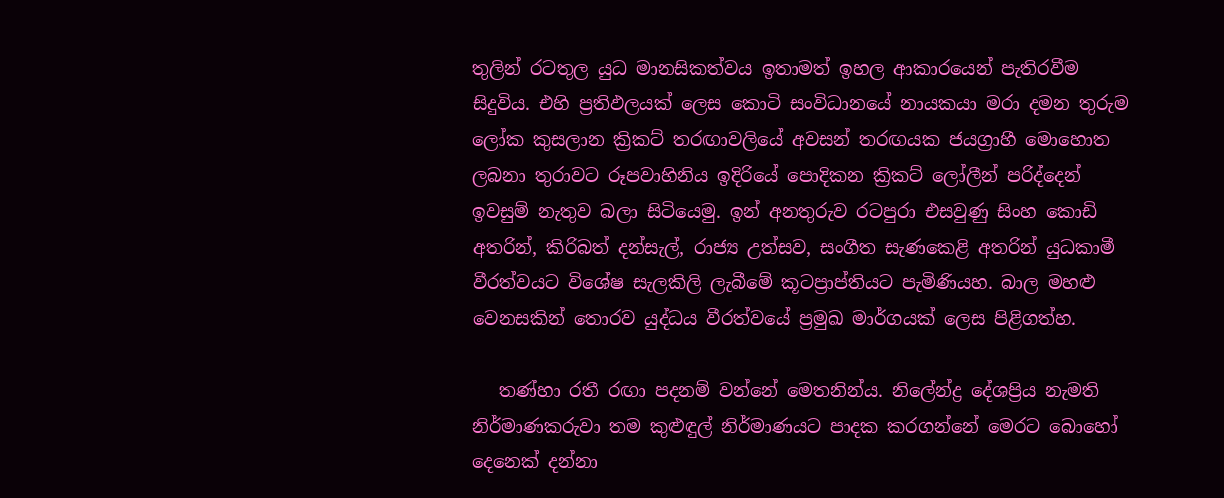තුලින් රටතුල යුධ මානසිකත්වය ඉතාමත් ඉහල ආකාරයෙන් පැතිරවීම සිදුවිය. එහි ප්‍රතිඵලයක් ලෙස කොටි සංවිධානයේ නායකයා මරා දමන තුරුම ලෝක කුසලාන ක්‍රිකට් තරඟාවලියේ අවසන් තරඟයක ජයග්‍රාහී මොහොත ලබනා තුරාවට රූපවාහිනිය ඉදිරියේ පොදිකන ක්‍රිකට් ලෝලීන් පරිද්දෙන් ඉවසුම් නැතුව බලා සිටියෙමු. ඉන් අනතුරුව රටපුරා එසවුණු සිංහ කොඩි අතරින්, කිරිබත් දන්සැල්, රාජ්‍ය උත්සව, සංගීත සැණකෙළි අතරින් යුධකාමී වීරත්වයට විශේෂ සැලකිලි ලැබීමේ කූටප්‍රාප්තියට පැමිණියහ. බාල මහළු වෙනසකින් තොරව යුද්ධය වීරත්වයේ ප්‍රමුඛ මාර්ගයක් ලෙස පිළිගත්හ.

   තණ්හා රතී රඟා පදනම් වන්නේ මෙතනින්ය. නිලේන්ද්‍ර දේශප්‍රිය නැමති නිර්මාණකරුවා තම කුළුඳුල් නිර්මාණයට පාදක කරගන්නේ මෙරට බොහෝ දෙනෙක් දන්නා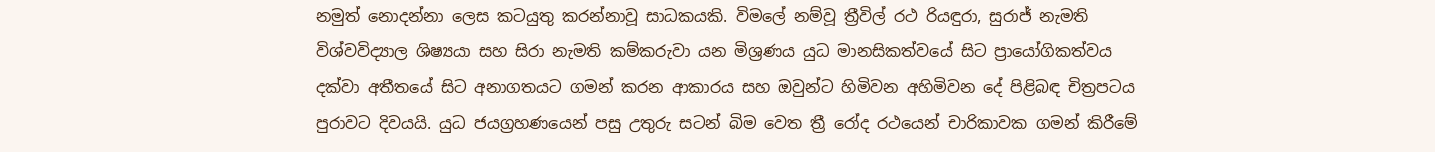නමුත් නොදන්නා ලෙස කටයුතු කරන්නාවූ සාධකයකි. විමලේ නම්වූ ත්‍රීවිල් රථ රියඳුරා, සුරාජ් නැමති විශ්වවිද්‍යාල ශිෂ්‍යයා සහ සිරා නැමති කම්කරුවා යන මිශ්‍රණය යුධ මානසිකත්වයේ සිට ප්‍රායෝගිකත්වය දක්වා අතීතයේ සිට අනාගතයට ගමන් කරන ආකාරය සහ ඔවුන්ට හිමිවන අහිමිවන දේ පිළිබඳ චිත්‍රපටය පුරාවට දිවයයි. යුධ ජයග්‍රහණයෙන් පසු උතුරු සටන් බිම වෙත ත්‍රී රෝද රථයෙන් චාරිකාවක ගමන් කිරීමේ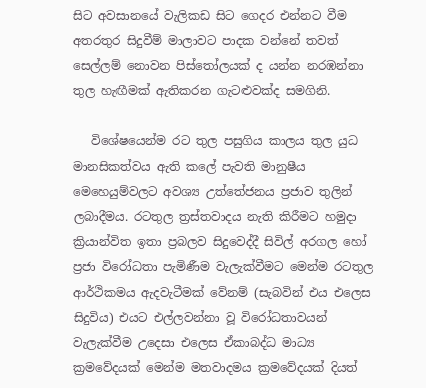සිට අවසානයේ වැලිකඩ සිට ගෙදර එන්නට වීම අතරතුර සිදුවීම් මාලාවට පාදක වන්නේ තවත් සෙල්ලම් නොවන පිස්තෝලයක් ද යන්න නරඹන්නා තුල හැඟීමක් ඇතිකරන ගැටළුවක්ද සමගිනි.

   විශේෂයෙන්ම රට තුල පසුගිය කාලය තුල යුධ මානසිකත්වය ඇති කලේ පැවති මානුෂීය මෙහෙයුම්වලට අවශ්‍ය උත්තේජනය ප්‍රජාව තුලින් ලබාදීමය. රටතුල ත්‍රස්තවාදය නැති කිරීමට හමුදා ක්‍රියාන්විත ඉතා ප්‍රබලව සිදුවෙද්දී සිවිල් අරගල හෝ ප්‍රජා විරෝධතා පැමිණීම වැලැක්වීමට මෙන්ම රටතුල ආර්ථිකමය ඇදවැටීමක් වේනම් (සැබවින් එය එලෙස සිදුවිය) එයට එල්ලවන්නා වූ විරෝධතාවයන් වැලැක්වීම උදෙසා එලෙස ඒකාබද්ධ මාධ්‍ය ක්‍රමවේදයක් මෙන්ම මතවාදමය ක්‍රමවේදයක් දියත්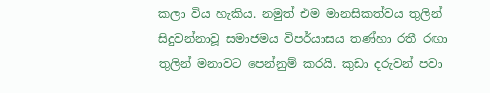කලා විය හැකිය. නමුත් එම මානසිකත්වය තුලින් සිදුවන්නාවූ සමාජමය විපර්යාසය තණ්හා රතී රඟා තුලින් මනාවට පෙන්නුම් කරයි. කුඩා දරුවන් පවා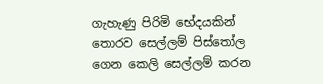ගැහැණු පිරිමි භේදයකින් තොරව සෙල්ලම් පිස්තෝල ගෙන කෙලි සෙල්ලම් කරන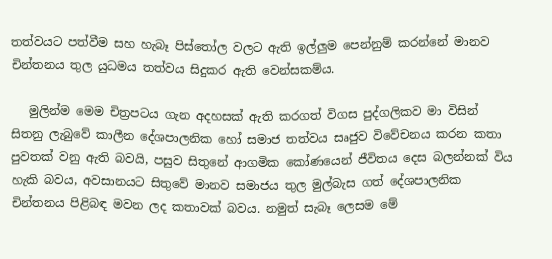තත්වයට පත්වීම සහ හැබෑ පිස්තෝල වලට ඇති ඉල්ලුම පෙන්නුම් කරන්නේ මානව චින්තනය තුල යුධමය තත්වය සිදුකර ඇති වෙන්සකම්ය.

   මුලින්ම මෙම චිත්‍රපටය ගැන අදහසක් ඇති කරගත් විගස පුද්ගලිකව මා විසින් සිතනු ලැබුවේ කාලීන දේශපාලනික හෝ සමාජ තත්වය සෘජුව විවේචනය කරන කතා පුවතක් වනු ඇති බවයි, පසුව සිතුනේ ආගමික කෝණයෙන් ජීවිතය දෙස බලන්නක් විය හැකි බවය, අවසානයට සිතුවේ මානව සමාජය තුල මුල්බැස ගත් දේශපාලනික චින්තනය පිළිබඳ මවන ලද කතාවක් බවය. නමුත් සැබෑ ලෙසම මේ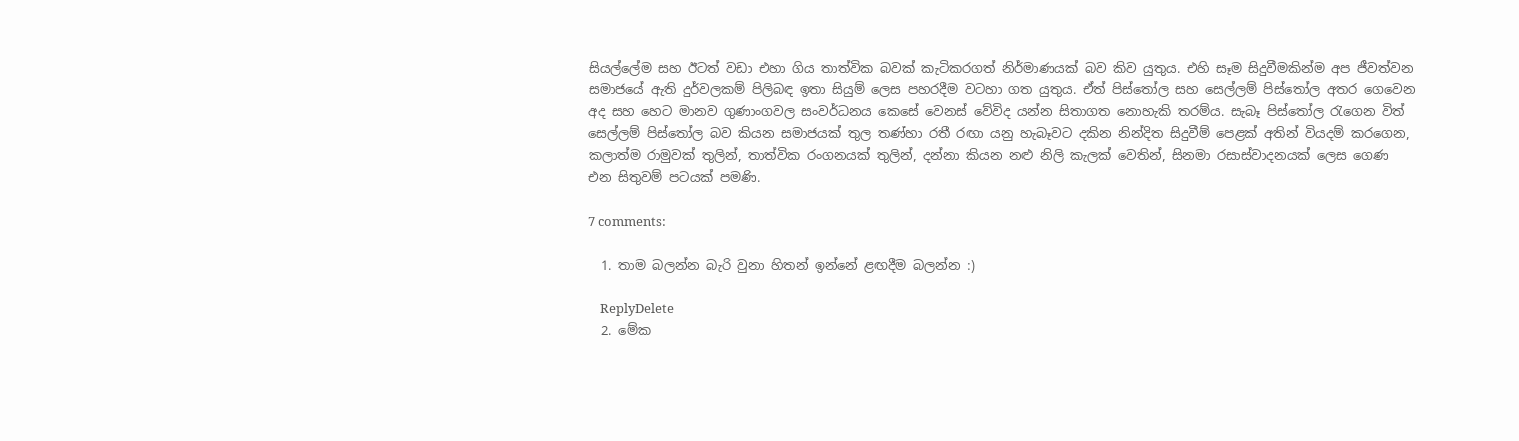සියල්ලේම සහ ඊටත් වඩා එහා ගිය තාත්වික බවක් කැටිකරගත් නිර්මාණයක් බව කිව යුතුය. එහි සෑම සිදුවීමකින්ම අප ජීවත්වන සමාජයේ ඇති දුර්වලකම් පිලිබඳ ඉතා සියුම් ලෙස පහරදීම වටහා ගත යුතුය. ඒත් පිස්තෝල සහ සෙල්ලම් පිස්තෝල අතර ගෙවෙන අද සහ හෙට මානව ගුණාංගවල සංවර්ධනය කෙසේ වෙනස් වේවිද යන්න සිතාගත නොහැකි තරම්ය. සැබෑ පිස්තෝල රැගෙන විත් සෙල්ලම් පිස්තෝල බව කියන සමාජයක් තුල තණ්හා රතී රඟා යනු හැබෑවට දකින නින්දිත සිදුවීම් පෙළක් අතින් වියදම් කරගෙන, කලාත්ම රාමුවක් තුලින්, තාත්වික රංගනයක් තුලින්, දන්නා කියන නළු නිලි කැලක් වෙතින්, සිනමා රසාස්වාදනයක් ලෙස ගෙණ එන සිතුවම් පටයක් පමණි.

7 comments:

  1. තාම බලන්න බැරි වුනා හිතන් ඉන්නේ ළඟදීම බලන්න :)

    ReplyDelete
  2. මේක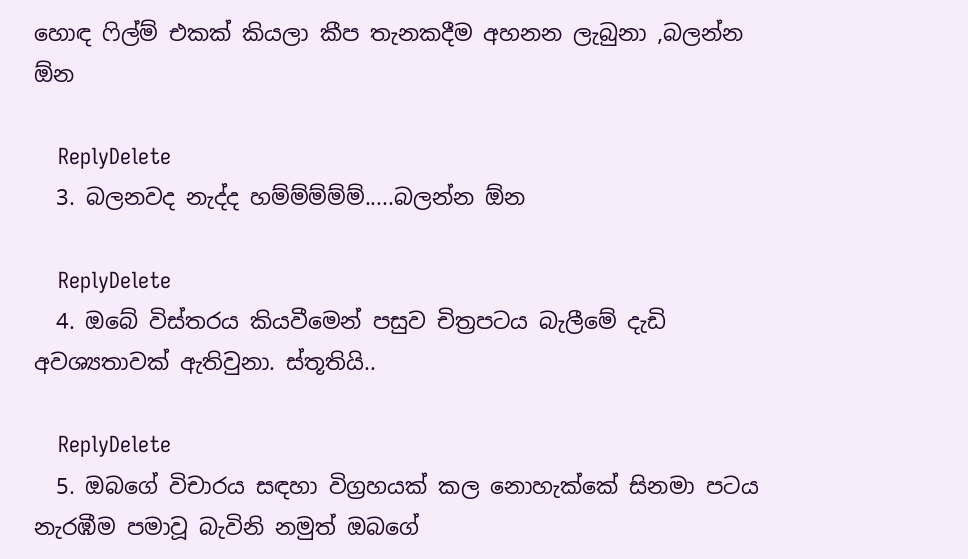හොඳ ෆිල්ම් එකක් කියලා කීප තැනකදීම අහනන ලැබුනා ,බලන්න ඕන

    ReplyDelete
  3. බලනවද නැද්ද හම්ම්ම්ම්ම්.....බලන්න ඕන

    ReplyDelete
  4. ඔබේ විස්තරය කියවීමෙන් පසුව චිත්‍රපටය බැලීමේ දැඩි අවශ්‍යතාවක් ඇතිවුනා. ස්තූතියි..

    ReplyDelete
  5. ඔබගේ විචාරය සඳහා විග්‍රහයක් කල නොහැක්කේ සිනමා පටය නැරඹීම පමාවූ බැවිනි නමුත් ඔබගේ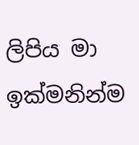ලිපිය මා ඉක්මනින්ම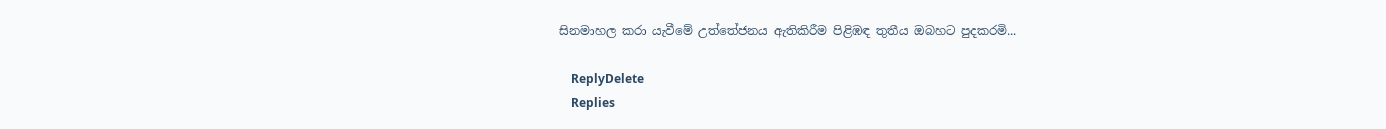සිනමාහල කරා යැවීමේ උත්තේජනය ඇතිකිරීම පිළිඹඳ තුතීය ඔබහට පුදකරමි...

    ReplyDelete
    Replies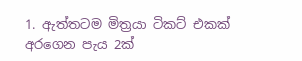1. ඇත්තටම මිත්‍රයා ටිකට් එකක් අරගෙන පැය 2ක්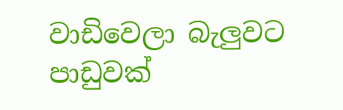වාඩිවෙලා බැලුවට පාඩුවක්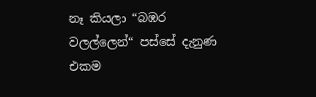නෑ කියලා “බඹර වලල්ලෙන්“ පස්සේ දැනුණ එකම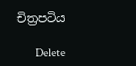චිත්‍රපටිය

      Delete